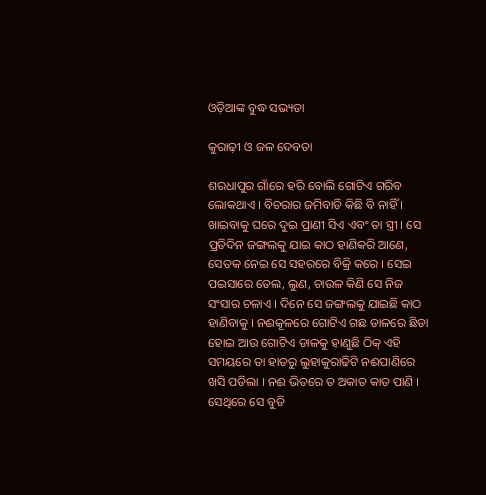ଓଡ଼ିଆଙ୍କ ବୁଦ୍ଧ ସଭ୍ୟତା

କୁରାଢ଼ୀ ଓ ଜଳ ଦେବତା

ଶରଧାପୁର ଗାଁରେ ହରି ବୋଲି ଗୋଟିଏ ଗରିବ ଲୋକଥାଏ । ବିଚରାର ଜମିବାଡି କିଛି ବି ନାହିଁ । ଖାଇବାକୁ ଘରେ ଦୁଇ ପ୍ରାଣୀ ସିଏ ଏବଂ ତା ସ୍ତ୍ରୀ । ସେ ପ୍ରତିଦିନ ଜଙ୍ଗଲକୁ ଯାଇ କାଠ ହାଣିକରି ଆଣେ, ସେତକ ନେଇ ସେ ସହରରେ ବିକ୍ରି କରେ । ସେଇ ପଇସାରେ ତେଲ, ଲୁଣ, ଚାଉଳ କିଣି ସେ ନିଜ ସଂସାର ଚଳାଏ । ଦିନେ ସେ ଜଙ୍ଗଲକୁ ଯାଇଛି କାଠ ହାଣିବାକୁ । ନଈକୂଳରେ ଗୋଟିଏ ଗଛ ଡାଳରେ ଛିଡା ହୋଇ ଆଉ ଗୋଟିଏ ଡାଳକୁ ହାଣୁଛି ଠିକ୍ ଏହି ସମୟରେ ତା ହାତରୁ ଲୁହାକୁରାଢିଟି ନଈପାଣିରେ ଖସି ପଡିଲା । ନଈ ଭିତରେ ତ ଅକାତ କାତ ପାଣି । ସେଥିରେ ସେ ବୁଡି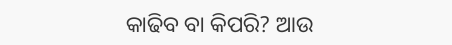କାଢିବ ବା କିପରି? ଆଉ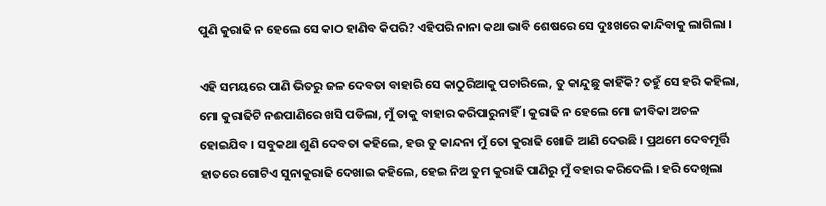ପୁଣି କୁରାଢି ନ ହେଲେ ସେ କାଠ ହାଣିବ କିପରି? ଏହିପରି ନାନା କଥା ଭାବି ଶେଷରେ ସେ ଦୁଃଖରେ କାନ୍ଦିବାକୁ ଲାଗିଲା ।

ଏହି ସମୟରେ ପାଣି ଭିତରୁ ଜଳ ଦେବତା ବାହାରି ସେ କାଠୁରିଆକୁ ପଚାରିଲେ, ତୁ କାନ୍ଦୁଛୁ କାହିଁକି? ତହୁଁ ସେ ହରି କହିଲା, ମୋ କୁରାଢିଟି ନଈପାଣିରେ ଖସି ପଡିଲା, ମୁଁ ତାକୁ ବାହାର କରିପାରୁନାହିଁ । କୁରାଢି ନ ହେଲେ ମୋ ଜୀବିକା ଅଚଳ ହୋଇଯିବ । ସବୁକଥା ଶୁଣି ଦେବତା କହିଲେ, ହଉ ତୁ କାନ୍ଦନା ମୁଁ ତୋ କୁରାଢି ଖୋଜି ଆଣି ଦେଉଛି । ପ୍ରଥମେ ଦେବମୂର୍ତ୍ତି ହାତରେ ଗୋଟିଏ ସୁନାକୁରାଢି ଦେଖାଇ କହିଲେ, ହେଇ ନିଅ ତୁମ କୁରାଢି ପାଣିରୁ ମୁଁ ବହାର କରିଦେଲି । ହରି ଦେଖିଲା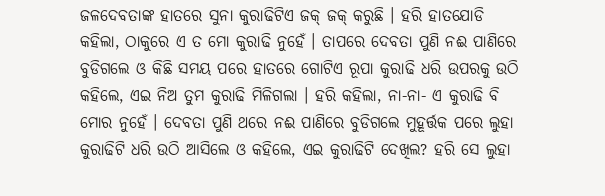ଜଳଦେବତାଙ୍କ ହାତରେ ସୁନା କୁରାଢିଟିଏ ଜକ୍ ଜକ୍ କରୁଛି । ହରି ହାତଯୋଡି କହିଲା, ଠାକୁରେ ଏ ତ ମୋ କୁରାଢି ନୁହେଁ । ତାପରେ ଦେବତା ପୁଣି ନଈ ପାଣିରେ ବୁଡିଗଲେ ଓ କିଛି ସମୟ ପରେ ହାତରେ ଗୋଟିଏ ରୂପା କୁରାଢି ଧରି ଉପରକୁ ଉଠି କହିଲେ, ଏଇ ନିଅ ତୁମ କୁରାଢି ମିଳିଗଲା । ହରି କହିଲା, ନା-ନା- ଏ କୁରାଢି ବି ମୋର ନୁହେଁ । ଦେବତା ପୁଣି ଥରେ ନଈ ପାଣିରେ ବୁଡିଗଲେ ମୁହୂର୍ତ୍ତକ ପରେ ଲୁହା କୁରାଢିଟି ଧରି ଉଠି ଆସିଲେ ଓ କହିଲେ, ଏଇ କୁରାଢିଟି ଦେଖିଲ? ହରି ସେ ଲୁହା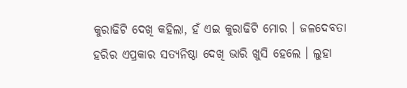କୁରାଢିଟି ଦେଖି କହିଲା, ହଁ ଏଇ କୁରାଢିଟି ମୋର । ଜଳଦେବତା ହରିର ଏପ୍ରକାର ସତ୍ୟନିଷ୍ଠା ଦେଖି ଭାରି ଖୁସି ହେଲେ । ଲୁହା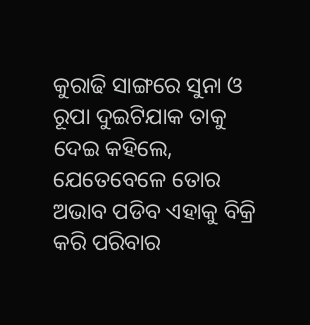କୁରାଢି ସାଙ୍ଗରେ ସୁନା ଓ ରୂପା ଦୁଇଟିଯାକ ତାକୁ ଦେଇ କହିଲେ, ଯେତେବେଳେ ତୋର ଅଭାବ ପଡିବ ଏହାକୁ ବିକ୍ରି କରି ପରିବାର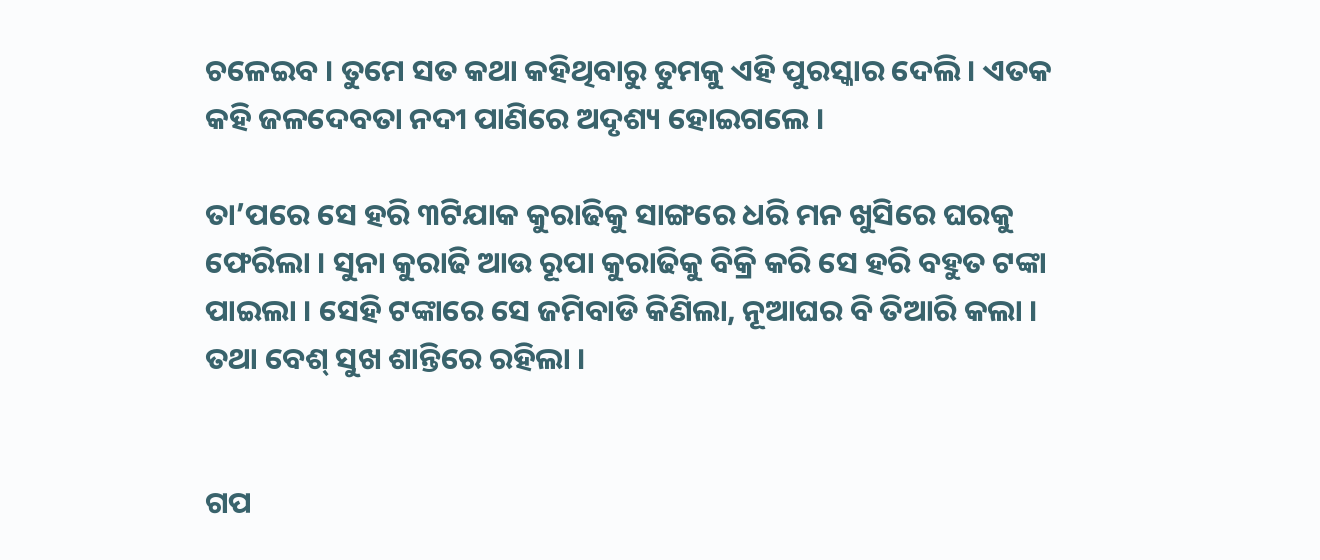ଚଳେଇବ । ତୁମେ ସତ କଥା କହିଥିବାରୁ ତୁମକୁ ଏହି ପୁରସ୍କାର ଦେଲି । ଏତକ କହି ଜଳଦେବତା ନଦୀ ପାଣିରେ ଅଦୃଶ୍ୟ ହୋଇଗଲେ ।

ତା’ପରେ ସେ ହରି ୩ଟିଯାକ କୁରାଢିକୁ ସାଙ୍ଗରେ ଧରି ମନ ଖୁସିରେ ଘରକୁ ଫେରିଲା । ସୁନା କୁରାଢି ଆଉ ରୂପା କୁରାଢିକୁ ବିକ୍ରି କରି ସେ ହରି ବହୁତ ଟଙ୍କା ପାଇଲା । ସେହି ଟଙ୍କାରେ ସେ ଜମିବାଡି କିଣିଲା, ନୂଆଘର ବି ତିଆରି କଲା । ତଥା ବେଶ୍ ସୁଖ ଶାନ୍ତିରେ ରହିଲା ।


ଗପ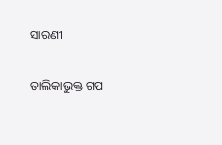ସାରଣୀ

ତାଲିକାଭୁକ୍ତ ଗପ